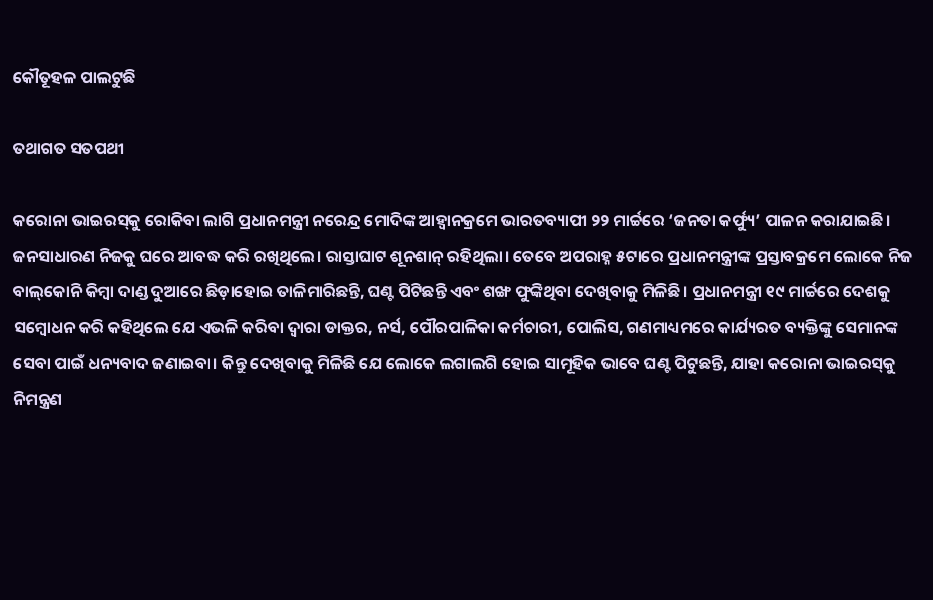କୌତୂହଳ ପାଲଟୁଛି

ତଥାଗତ ସତପଥୀ

କରୋନା ଭାଇରସ୍‌କୁ ରୋକିବା ଲାଗି ପ୍ରଧାନମନ୍ତ୍ରୀ ନରେନ୍ଦ୍ର ମୋଦିଙ୍କ ଆହ୍ବାନକ୍ରମେ ଭାରତବ୍ୟାପୀ ୨୨ ମାର୍ଚ୍ଚରେ ‘ଜନତା କର୍ଫ୍ୟୁ’ ପାଳନ କରାଯାଇଛି। ଜନସାଧାରଣ ନିଜକୁ ଘରେ ଆବଦ୍ଧ କରି ରଖିଥିଲେ। ରାସ୍ତାଘାଟ ଶୂନଶାନ୍‌ ରହିଥିଲା। ତେବେ ଅପରାହ୍ନ ୫ଟାରେ ପ୍ରଧାନମନ୍ତ୍ରୀଙ୍କ ପ୍ରସ୍ତାବକ୍ରମେ ଲୋକେ ନିଜ ବାଲ୍‌କୋନି କିମ୍ବା ଦାଣ୍ଡ ଦୁଆରେ ଛିଡ଼ାହୋଇ ତାଳିମାରିଛନ୍ତି, ଘଣ୍ଟ ପିଟିଛନ୍ତି ଏବଂ ଶଙ୍ଖ ଫୁଙ୍କିଥିବା ଦେଖିବାକୁ ମିଳିଛି। ପ୍ରଧାନମନ୍ତ୍ରୀ ୧୯ ମାର୍ଚ୍ଚରେ ଦେଶକୁ ସମ୍ବୋଧନ କରି କହିଥିଲେ ଯେ ଏଭଳି କରିବା ଦ୍ୱାରା ଡାକ୍ତର, ନର୍ସ, ପୌରପାଳିକା କର୍ମଚାରୀ, ପୋଲିସ, ଗଣମାଧ୍ୟମରେ କାର୍ଯ୍ୟରତ ବ୍ୟକ୍ତିଙ୍କୁ ସେମାନଙ୍କ ସେବା ପାଇଁ ଧନ୍ୟବାଦ ଜଣାଇବା। କିନ୍ତୁ ଦେଖିବାକୁ ମିଳିଛି ଯେ ଲୋକେ ଲଗାଲଗି ହୋଇ ସାମୂହିକ ଭାବେ ଘଣ୍ଟ ପିଟୁଛନ୍ତି, ଯାହା କରୋନା ଭାଇରସ୍‌କୁ ନିମନ୍ତ୍ରଣ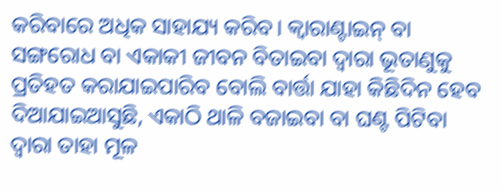କରିବାରେ ଅଧିକ ସାହାଯ୍ୟ କରିବ। କ୍ୱାରାଣ୍ଟାଇନ୍‌ ବା ସଙ୍ଗରୋଧ ବା ଏକାକୀ ଜୀବନ ବିତାଇବା ଦ୍ୱାରା ଭୂତାଣୁକୁ ପ୍ରତିହତ କରାଯାଇପାରିବ ବୋଲି ବାର୍ତ୍ତା ଯାହା କିଛିଦିନ ହେବ ଦିଆଯାଇଆସୁଛି, ଏକାଠି ଥାଳି ବଜାଇବା ବା ଘଣ୍ଟ ପିଟିବା ଦ୍ୱାରା ତାହା ମୂଳ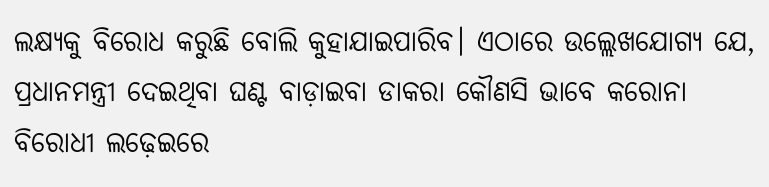ଲକ୍ଷ୍ୟକୁ ବିରୋଧ କରୁଛି ବୋଲି କୁହାଯାଇପାରିବ। ଏଠାରେ ଉଲ୍ଲେଖଯୋଗ୍ୟ ଯେ, ପ୍ରଧାନମନ୍ତ୍ରୀ ଦେଇଥିବା ଘଣ୍ଟ ବାଡ଼ାଇବା ଡାକରା କୌଣସି ଭାବେ କରୋନା ବିରୋଧୀ ଲଢ଼େଇରେ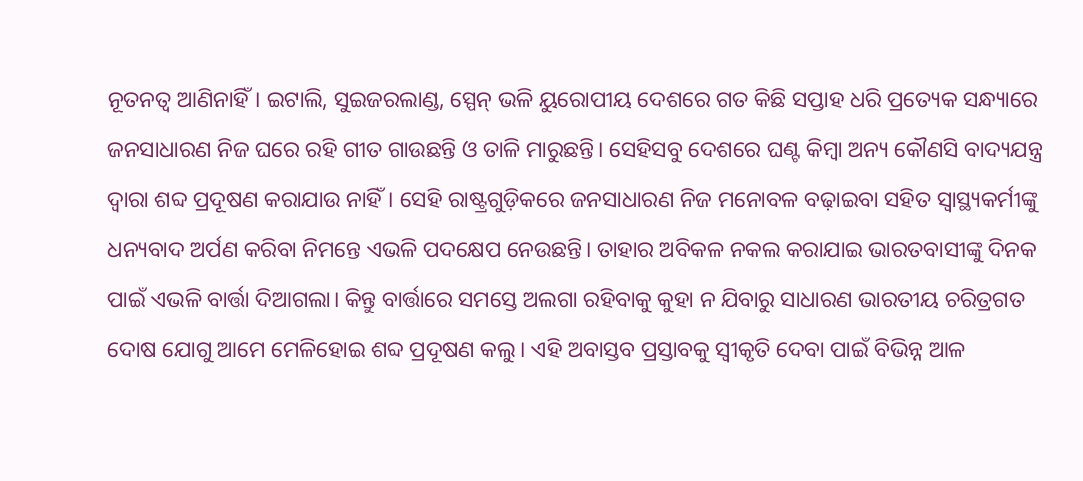ନୂତନତ୍ୱ ଆଣିନାହିଁ। ଇଟାଲି, ସୁଇଜରଲାଣ୍ଡ, ସ୍ପେନ୍‌ ଭଳି ୟୁରୋପୀୟ ଦେଶରେ ଗତ କିଛି ସପ୍ତାହ ଧରି ପ୍ରତ୍ୟେକ ସନ୍ଧ୍ୟାରେ ଜନସାଧାରଣ ନିଜ ଘରେ ରହି ଗୀତ ଗାଉଛନ୍ତି ଓ ତାଳି ମାରୁଛନ୍ତି। ସେହିସବୁ ଦେଶରେ ଘଣ୍ଟ କିମ୍ବା ଅନ୍ୟ କୌଣସି ବାଦ୍ୟଯନ୍ତ୍ର ଦ୍ୱାରା ଶବ୍ଦ ପ୍ରଦୂଷଣ କରାଯାଉ ନାହିଁ। ସେହି ରାଷ୍ଟ୍ରଗୁଡ଼ିକରେ ଜନସାଧାରଣ ନିଜ ମନୋବଳ ବଢ଼ାଇବା ସହିତ ସ୍ବାସ୍ଥ୍ୟକର୍ମୀଙ୍କୁ ଧନ୍ୟବାଦ ଅର୍ପଣ କରିବା ନିମନ୍ତେ ଏଭଳି ପଦକ୍ଷେପ ନେଉଛନ୍ତି। ତାହାର ଅବିକଳ ନକଲ କରାଯାଇ ଭାରତବାସୀଙ୍କୁ ଦିନକ ପାଇଁ ଏଭଳି ବାର୍ତ୍ତା ଦିଆଗଲା। କିନ୍ତୁ ବାର୍ତ୍ତାରେ ସମସ୍ତେ ଅଲଗା ରହିବାକୁ କୁହା ନ ଯିବାରୁ ସାଧାରଣ ଭାରତୀୟ ଚରିତ୍ରଗତ ଦୋଷ ଯୋଗୁ ଆମେ ମେଳିହୋଇ ଶବ୍ଦ ପ୍ରଦୂଷଣ କଲୁ। ଏହି ଅବାସ୍ତବ ପ୍ରସ୍ତାବକୁ ସ୍ବୀକୃତି ଦେବା ପାଇଁ ବିଭିନ୍ନ ଆଳ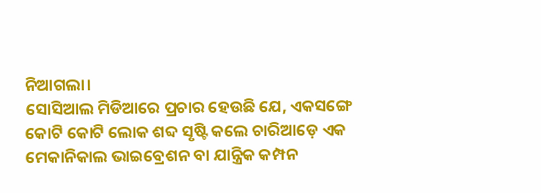ନିଆଗଲା।
ସୋସିଆଲ ମିଡିଆରେ ପ୍ରଚାର ହେଉଛି ଯେ, ଏକସଙ୍ଗେ କୋଟି କୋଟି ଲୋକ ଶବ୍ଦ ସୃଷ୍ଟି କଲେ ଚାରିଆଡ଼େ ଏକ ମେକାନିକାଲ ଭାଇବ୍ରେଶନ ବା ଯାନ୍ତ୍ରିକ କମ୍ପନ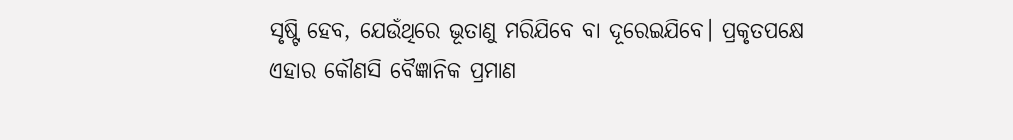ସୃଷ୍ଟି ହେବ, ଯେଉଁଥିରେ ଭୂତାଣୁ ମରିଯିବେ ବା ଦୂରେଇଯିବେ। ପ୍ରକୃତପକ୍ଷେ ଏହାର କୌଣସି ବୈଜ୍ଞାନିକ ପ୍ରମାଣ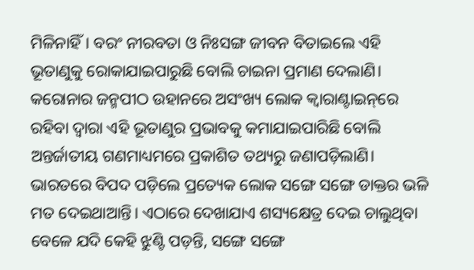ମିଳିନାହିଁ। ବରଂ ନୀରବତା ଓ ନିଃସଙ୍ଗ ଜୀବନ ବିତାଇଲେ ଏହି ଭୂତାଣୁକୁ ରୋକାଯାଇପାରୁଛି ବୋଲି ଚାଇନା ପ୍ରମାଣ ଦେଲାଣି। କରୋନାର ଜନ୍ମପୀଠ ଉହାନରେ ଅସଂଖ୍ୟ ଲୋକ କ୍ୱାରାଣ୍ଟାଇନ୍‌ରେ ରହିବା ଦ୍ୱାରା ଏହି ଭୂତାଣୁର ପ୍ରଭାବକୁ କମାଯାଇପାରିଛି ବୋଲି ଅନ୍ତର୍ଜାତୀୟ ଗଣମାଧ୍ୟମରେ ପ୍ରକାଶିତ ତଥ୍ୟରୁ ଜଣାପଡ଼ିଲାଣି।
ଭାରତରେ ବିପଦ ପଡ଼ିଲେ ପ୍ରତ୍ୟେକ ଲୋକ ସଙ୍ଗେ ସଙ୍ଗେ ଡାକ୍ତର ଭଳି ମତ ଦେଇଥାଆନ୍ତି। ଏଠାରେ ଦେଖାଯାଏ ଶସ୍ୟକ୍ଷେତ୍ର ଦେଇ ଚାଲୁଥିବା ବେଳେ ଯଦି କେହି ଝୁଣ୍ଟି ପଡ଼ନ୍ତି, ସଙ୍ଗେ ସଙ୍ଗେ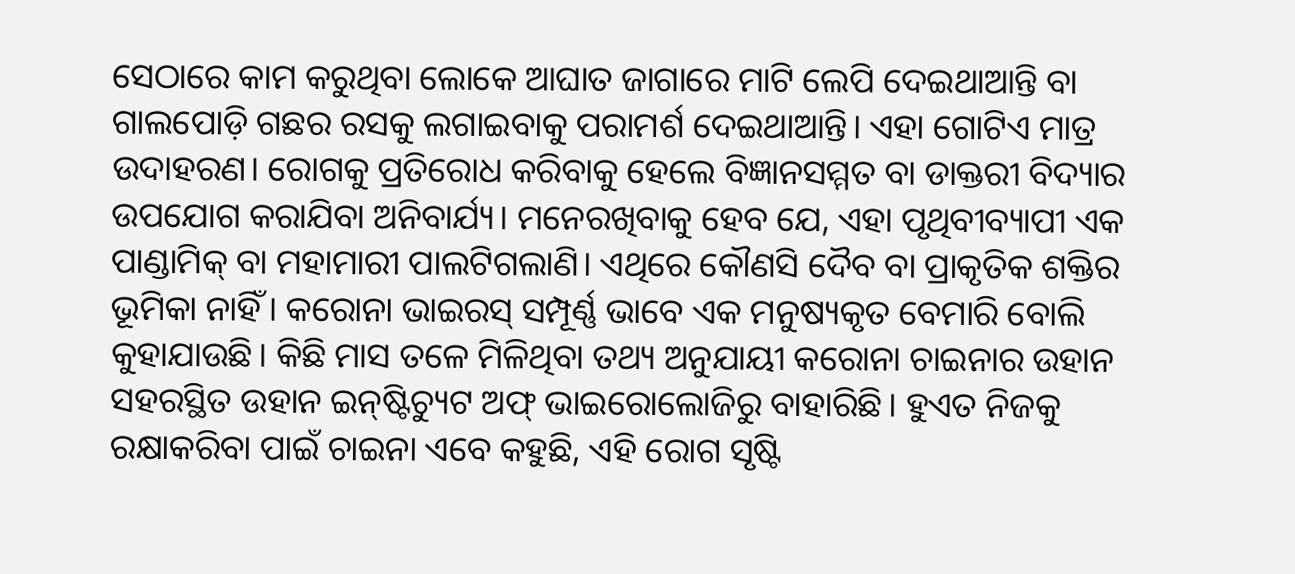ସେଠାରେ କାମ କରୁଥିବା ଲୋକେ ଆଘାତ ଜାଗାରେ ମାଟି ଲେପି ଦେଇଥାଆନ୍ତି ବା ଗାଲପୋଡ଼ି ଗଛର ରସକୁ ଲଗାଇବାକୁ ପରାମର୍ଶ ଦେଇଥାଆନ୍ତି। ଏହା ଗୋଟିଏ ମାତ୍ର ଉଦାହରଣ। ରୋଗକୁ ପ୍ରତିରୋଧ କରିବାକୁ ହେଲେ ବିଜ୍ଞାନସମ୍ମତ ବା ଡାକ୍ତରୀ ବିଦ୍ୟାର ଉପଯୋଗ କରାଯିବା ଅନିବାର୍ଯ୍ୟ। ମନେରଖିବାକୁ ହେବ ଯେ, ଏହା ପୃଥିବୀବ୍ୟାପୀ ଏକ ପାଣ୍ଡାମିକ୍‌ ବା ମହାମାରୀ ପାଲଟିଗଲାଣି। ଏଥିରେ କୌଣସି ଦୈବ ବା ପ୍ରାକୃତିକ ଶକ୍ତିର ଭୂମିକା ନାହିଁ। କରୋନା ଭାଇରସ୍‌ ସମ୍ପୂର୍ଣ୍ଣ ଭାବେ ଏକ ମନୁଷ୍ୟକୃତ ବେମାରି ବୋଲି କୁହାଯାଉଛି। କିଛି ମାସ ତଳେ ମିଳିଥିବା ତଥ୍ୟ ଅନୁଯାୟୀ କରୋନା ଚାଇନାର ଉହାନ ସହରସ୍ଥିତ ଉହାନ ଇନ୍‌ଷ୍ଟିଚ୍ୟୁଟ ଅଫ୍‌ ଭାଇରୋଲୋଜିରୁ ବାହାରିଛି। ହୁଏତ ନିଜକୁ ରକ୍ଷାକରିବା ପାଇଁ ଚାଇନା ଏବେ କହୁଛି, ଏହି ରୋଗ ସୃଷ୍ଟି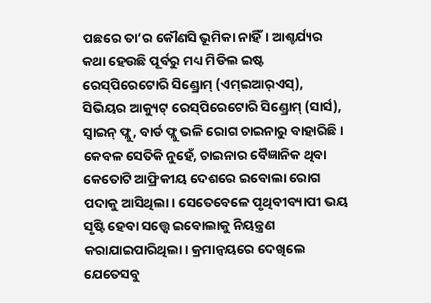ପଛରେ ତା’ର କୌଣସି ଭୂମିକା ନାହିଁ। ଆଶ୍ଚର୍ଯ୍ୟର କଥା ହେଉଛି ପୂର୍ବରୁ ମଧ୍ୟ ମିଡିଲ ଇଷ୍ଟ ରେସ୍‌ପିରେଟୋରି ସିଣ୍ଡ୍ରୋମ୍‌ (ଏମ୍‌ଇଆର୍‌ଏସ୍‌), ସିଭିୟର ଆକ୍ୟୁଟ୍‌ ରେସ୍‌ପିରେଟୋରି ସିଣ୍ଡ୍ରୋମ୍‌ (ସାର୍ସ), ସ୍ବାଇନ୍‌ ଫ୍ଲୁ, ବାର୍ଡ ଫ୍ଲୁ ଭଳି ରୋଗ ଚାଇନାରୁ ବାହାରିଛି। କେବଳ ସେତିକି ନୁହେଁ, ଚାଇନାର ବୈଜ୍ଞାନିକ ଥିବା କେତୋଟି ଆଫ୍ରିକୀୟ ଦେଶରେ ଇବୋଲା ରୋଗ ପଦାକୁ ଆସିଥିଲା। ସେତେବେଳେ ପୃଥିବୀବ୍ୟାପୀ ଭୟ ସୃଷ୍ଟି ହେବା ସତ୍ତ୍ୱେ ଇବୋଲାକୁ ନିୟନ୍ତ୍ରଣ କରାଯାଇପାରିଥିଲା। କ୍ରମାନ୍ବୟରେ ଦେଖିଲେ ଯେତେସବୁ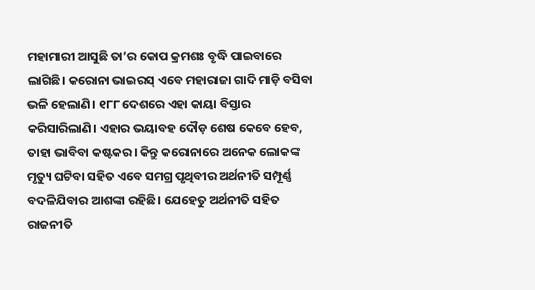ମହାମାରୀ ଆସୁଛି ତା’ର କୋପ କ୍ରମଶଃ ବୃଦ୍ଧି ପାଇବାରେ ଲାଗିଛି। କରୋନା ଭାଇରସ୍‌ ଏବେ ମହାରାଜା ଗାଦି ମାଡ଼ି ବସିବା ଭଳି ହେଲାଣି। ୧୮୮ ଦେଶରେ ଏହା କାୟା ବିସ୍ତାର କରିସାରିଲାଣି। ଏହାର ଭୟାବହ ଦୌଡ଼ ଶେଷ କେବେ ହେବ, ତାହା ଭାବିବା କଷ୍ଟକର। କିନ୍ତୁ କରୋନାରେ ଅନେକ ଲୋକଙ୍କ ମୃତ୍ୟୁ ଘଟିବା ସହିତ ଏବେ ସମଗ୍ର ପୃଥିବୀର ଅର୍ଥନୀତି ସମ୍ପୂର୍ଣ୍ଣ ବଦଳିଯିବାର ଆଶଙ୍କା ରହିଛି। ଯେହେତୁ ଅର୍ଥନୀତି ସହିତ ରାଜନୀତି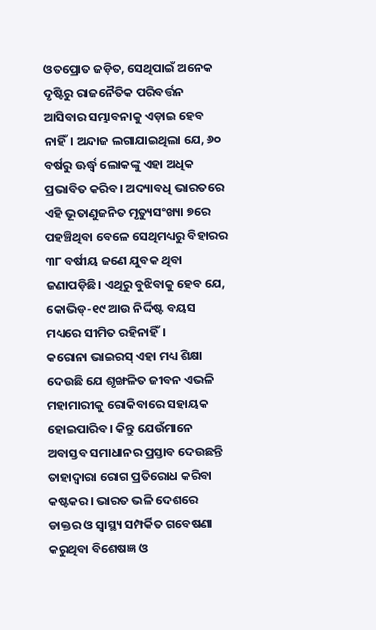ଓତପ୍ରୋତ ଜଡ଼ିତ, ସେଥିପାଇଁ ଅନେକ ଦୃଷ୍ଟିରୁ ରାଜନୈତିକ ପରିବର୍ତ୍ତନ ଆସିବାର ସମ୍ଭାବନାକୁ ଏଡ଼ାଇ ହେବ ନାହିଁ। ଅନ୍ଦାଜ ଲଗାଯାଇଥିଲା ଯେ, ୬୦ ବର୍ଷରୁ ଊର୍ଦ୍ଧ୍ୱ ଲୋକଙ୍କୁ ଏହା ଅଧିକ ପ୍ରଭାବିତ କରିବ। ଅଦ୍ୟାବଧି ଭାରତରେ ଏହି ଭୂତାଣୁଜନିତ ମୃତ୍ୟୁସଂଖ୍ୟା ୭ରେ ପହଞ୍ଚିଥିବା ବେଳେ ସେଥିମଧ୍ୟରୁ ବିହାରର ୩୮ ବର୍ଷୀୟ ଜଣେ ଯୁବକ ଥିବା ଜଣାପଡ଼ିଛି। ଏଥିରୁ ବୁଝିବାକୁ ହେବ ଯେ, କୋଭିଡ୍‌-୧୯ ଆଉ ନିର୍ଦ୍ଦିଷ୍ଟ ବୟସ ମଧ୍ୟରେ ସୀମିତ ରହିନାହିଁ।
କରୋନା ଭାଇରସ୍‌ ଏହା ମଧ୍ୟ ଶିକ୍ଷା ଦେଉଛି ଯେ ଶୃଙ୍ଖଳିତ ଜୀବନ ଏଭଳି ମହାମାରୀକୁ ରୋକିବାରେ ସହାୟକ ହୋଇପାରିବ। କିନ୍ତୁ ଯେଉଁମାନେ ଅବାସ୍ତବ ସମାଧାନର ପ୍ରସ୍ତାବ ଦେଉଛନ୍ତି ତାହାଦ୍ୱାରା ରୋଗ ପ୍ରତିରୋଧ କରିବା କଷ୍ଟକର। ଭାରତ ଭଳି ଦେଶରେ ଡାକ୍ତର ଓ ସ୍ବାସ୍ଥ୍ୟ ସମ୍ପର୍କିତ ଗବେଷଣା କରୁଥିବା ବିଶେଷଜ୍ଞ ଓ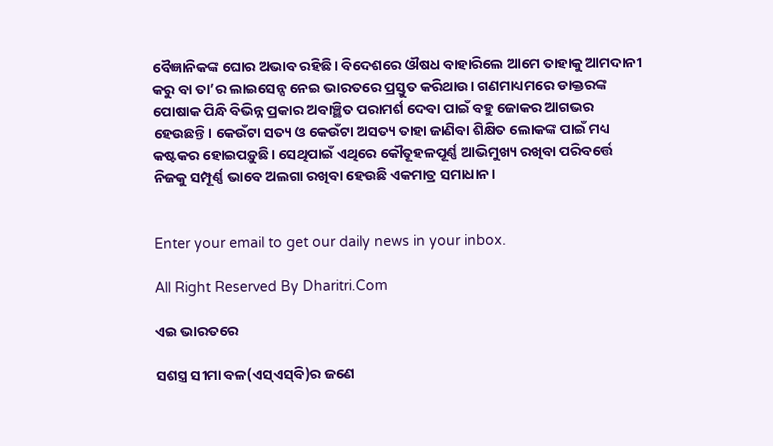ବୈଜ୍ଞାନିକଙ୍କ ଘୋର ଅଭାବ ରହିଛି। ବିଦେଶରେ ଔଷଧ ବାହାରିଲେ ଆମେ ତାହାକୁ ଆମଦାନୀ କରୁ ବା ତା’ର ଲାଇସେନ୍ସ ନେଇ ଭାରତରେ ପ୍ରସ୍ତୁତ କରିଥାଉ। ଗଣମାଧ୍ୟମରେ ଡାକ୍ତରଙ୍କ ପୋଷାକ ପିନ୍ଧି ବିଭିନ୍ନ ପ୍ରକାର ଅବାଞ୍ଛିତ ପରାମର୍ଶ ଦେବା ପାଇଁ ବହୁ ଜୋକର ଆଗଭର ହେଉଛନ୍ତି। କେଉଁଟା ସତ୍ୟ ଓ କେଉଁଟା ଅସତ୍ୟ ତାହା ଜାଣିବା ଶିକ୍ଷିତ ଲୋକଙ୍କ ପାଇଁ ମଧ୍ୟ କଷ୍ଟକର ହୋଇପଡ଼ୁଛି। ସେଥିପାଇଁ ଏଥିରେ କୌତୂହଳପୂର୍ଣ୍ଣ ଆଭିମୁଖ୍ୟ ରଖିବା ପରିବର୍ତ୍ତେ ନିଜକୁ ସମ୍ପୂର୍ଣ୍ଣ ଭାବେ ଅଲଗା ରଖିବା ହେଉଛି ଏକମାତ୍ର ସମାଧାନ।


Enter your email to get our daily news in your inbox.

All Right Reserved By Dharitri.Com

ଏଇ ଭାରତରେ

ସଶସ୍ତ୍ର ସୀମା ବଳ(ଏସ୍‌ଏସ୍‌ବି)ର ଜଣେ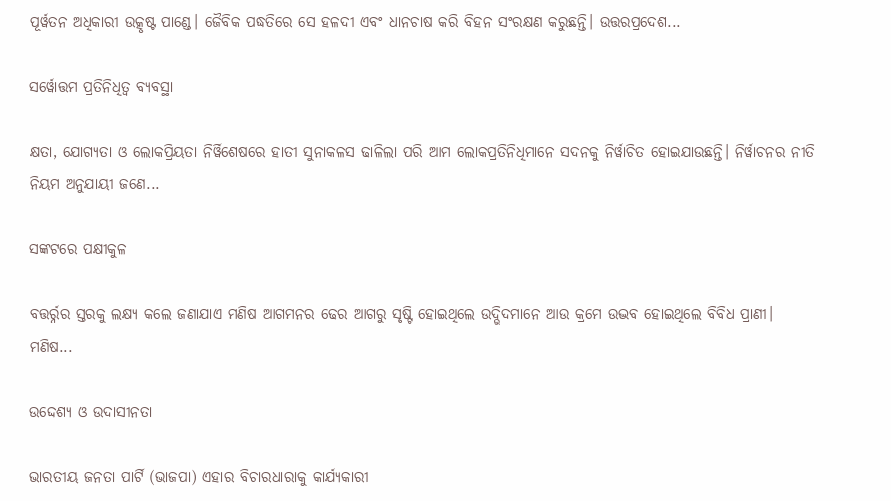ପୂର୍ୱତନ ଅଧିକାରୀ ଉତ୍କୃଷ୍ଟ ପାଣ୍ଡେ। ଜୈବିକ ପଦ୍ଧତିରେ ସେ ହଳଦୀ ଏବଂ ଧାନଚାଷ କରି ବିହନ ସଂରକ୍ଷଣ କରୁଛନ୍ତି। ଉତ୍ତରପ୍ରଦେଶ...

ସର୍ୱୋତ୍ତମ ପ୍ରତିନିଧିତ୍ୱ ବ୍ୟବସ୍ଥା

କ୍ଷତା, ଯୋଗ୍ୟତା ଓ ଲୋକପ୍ରିୟତା ନିର୍ୱିଶେଷରେ ହାତୀ ସୁନାକଳସ ଢାଳିଲା ପରି ଆମ ଲୋକପ୍ରତିନିଧିମାନେ ସଦନକୁ ନିର୍ୱାଚିତ ହୋଇଯାଉଛନ୍ତି। ନିର୍ୱାଚନର ନୀତି ନିୟମ ଅନୁଯାୟୀ ଜଣେ...

ସଙ୍କଟରେ ପକ୍ଷୀକୁଳ

ବତ୍ତର୍ର୍ନର ସ୍ତରକୁ ଲକ୍ଷ୍ୟ କଲେ ଜଣାଯାଏ ମଣିଷ ଆଗମନର ଢେର ଆଗରୁ ସୃଷ୍ଟି ହୋଇଥିଲେ ଉଦ୍ଭିଦମାନେ ଆଉ କ୍ରମେ ଉଦ୍ଭବ ହୋଇଥିଲେ ବିବିଧ ପ୍ରାଣୀ। ମଣିଷ...

ଉଦ୍ଦେଶ୍ୟ ଓ ଉଦାସୀନତା

ଭାରତୀୟ ଜନତା ପାର୍ଟି (ଭାଜପା) ଏହାର ବିଚାରଧାରାକୁ କାର୍ଯ୍ୟକାରୀ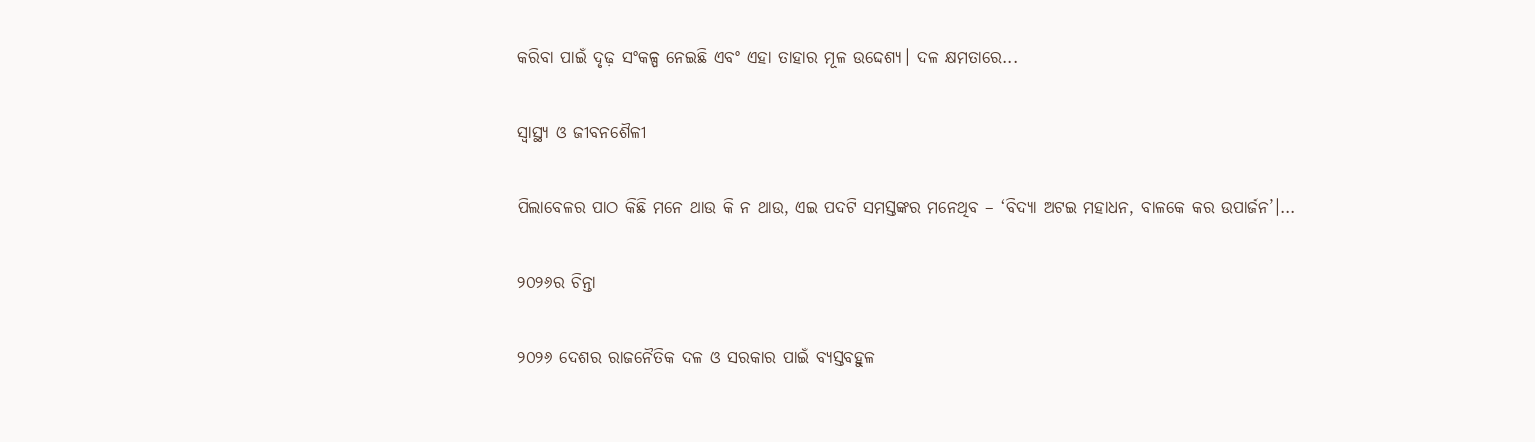କରିବା ପାଇଁ ଦୃଢ଼ ସଂକଳ୍ପ ନେଇଛି ଏବଂ ଏହା ତାହାର ମୂଳ ଉଦ୍ଦେଶ୍ୟ। ଦଳ କ୍ଷମତାରେ...

ସ୍ବାସ୍ଥ୍ୟ ଓ ଜୀବନଶୈଳୀ

ପିଲାବେଳର ପାଠ କିଛି ମନେ ଥାଉ କି ନ ଥାଉ, ଏଇ ପଦଟି ସମସ୍ତଙ୍କର ମନେଥିବ – ‘ବିଦ୍ୟା ଅଟଇ ମହାଧନ, ବାଳକେ କର ଉପାର୍ଜନ’।...

୨୦୨୬ର ଚିନ୍ତା

୨୦୨୬ ଦେଶର ରାଜନୈତିକ ଦଳ ଓ ସରକାର ପାଇଁ ବ୍ୟସ୍ତବହୁଳ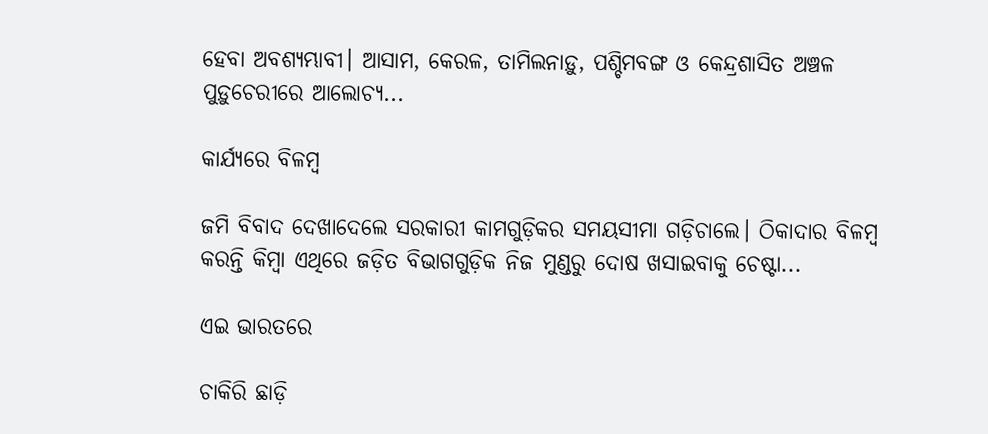ହେବା ଅବଶ୍ୟମ୍ଭାବୀ। ଆସାମ, କେରଳ, ତାମିଲନାଡ଼ୁ, ପଶ୍ଚିମବଙ୍ଗ ଓ କେନ୍ଦ୍ରଶାସିତ ଅଞ୍ଚଳ ପୁଡ଼ୁଚେରୀରେ ଆଲୋଚ୍ୟ...

କାର୍ଯ୍ୟରେ ବିଳମ୍ବ

ଜମି ବିବାଦ ଦେଖାଦେଲେ ସରକାରୀ କାମଗୁଡ଼ିକର ସମୟସୀମା ଗଡ଼ିଚାଲେ। ଠିକାଦାର ବିଳମ୍ବ କରନ୍ତି କିମ୍ବା ଏଥିରେ ଜଡ଼ିତ ବିଭାଗଗୁଡ଼ିକ ନିଜ ମୁଣ୍ଡରୁ ଦୋଷ ଖସାଇବାକୁ ଚେଷ୍ଟା...

ଏଇ ଭାରତରେ

ଚାକିରି ଛାଡ଼ି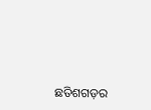ଛତିଶଗଡ଼ର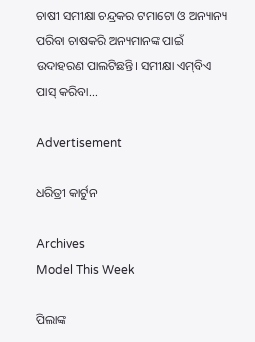ଚାଷୀ ସମୀକ୍ଷା ଚନ୍ଦ୍ରକର ଟମାଟୋ ଓ ଅନ୍ୟାନ୍ୟ ପରିବା ଚାଷକରି ଅନ୍ୟମାନଙ୍କ ପାଇଁ ଉଦାହରଣ ପାଲଟିଛନ୍ତି। ସମୀକ୍ଷା ଏମ୍‌ବିଏ ପାସ୍‌ କରିବା...

Advertisement

ଧରିତ୍ରୀ କାର୍ଟୁନ

Archives
Model This Week

ପିଲାଙ୍କ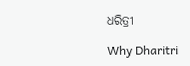ଧରିତ୍ରୀ

Why Dharitri